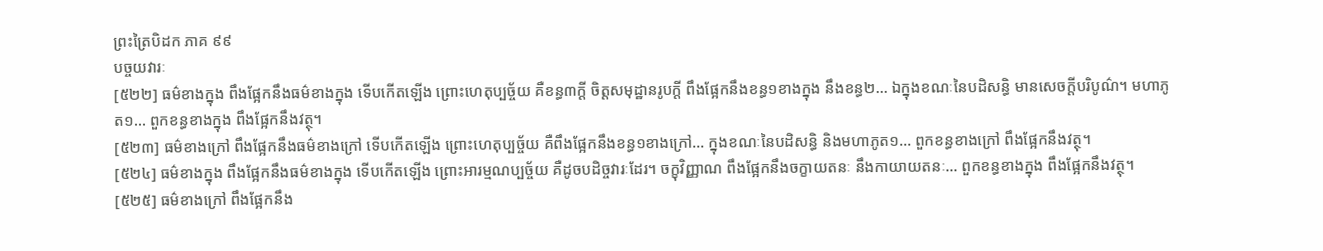ព្រះត្រៃបិដក ភាគ ៩៩
បច្ចយវារៈ
[៥២២] ធម៌ខាងក្នុង ពឹងផ្អែកនឹងធម៌ខាងក្នុង ទើបកើតឡើង ព្រោះហេតុប្បច្ច័យ គឺខន្ធ៣ក្តី ចិត្តសមុដ្ឋានរូបក្តី ពឹងផ្អែកនឹងខន្ធ១ខាងក្នុង នឹងខន្ធ២… ឯក្នុងខណៈនៃបដិសន្ធិ មានសេចក្តីបរិបូណ៌។ មហាភូត១… ពួកខន្ធខាងក្នុង ពឹងផ្អែកនឹងវត្ថុ។
[៥២៣] ធម៌ខាងក្រៅ ពឹងផ្អែកនឹងធម៌ខាងក្រៅ ទើបកើតឡើង ព្រោះហេតុប្បច្ច័យ គឺពឹងផ្អែកនឹងខន្ធ១ខាងក្រៅ… ក្នុងខណៈនៃបដិសន្ធិ និងមហាភូត១… ពួកខន្ធខាងក្រៅ ពឹងផ្អែកនឹងវត្ថុ។
[៥២៤] ធម៌ខាងក្នុង ពឹងផ្អែកនឹងធម៌ខាងក្នុង ទើបកើតឡើង ព្រោះអារម្មណប្បច្ច័យ គឺដូចបដិច្ចវារៈដែរ។ ចក្ខុវិញ្ញាណ ពឹងផ្អែកនឹងចក្ខាយតនៈ នឹងកាយាយតនៈ… ពួកខន្ធខាងក្នុង ពឹងផ្អែកនឹងវត្ថុ។
[៥២៥] ធម៌ខាងក្រៅ ពឹងផ្អែកនឹង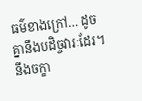ធម៌ខាងក្រៅ… ដូចគ្នានឹងបដិច្ចវារៈដែរ។ នឹងចក្ខា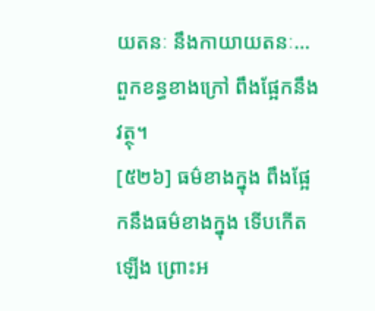យតនៈ នឹងកាយាយតនៈ… ពួកខន្ធខាងក្រៅ ពឹងផ្អែកនឹងវត្ថុ។
[៥២៦] ធម៌ខាងក្នុង ពឹងផ្អែកនឹងធម៌ខាងក្នុង ទើបកើតឡើង ព្រោះអ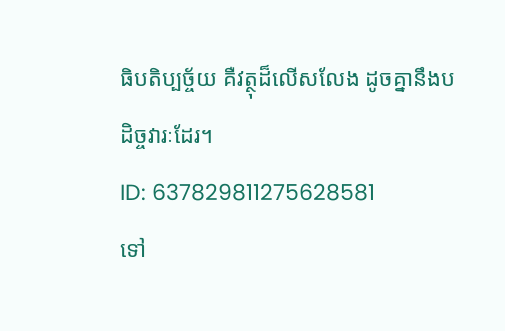ធិបតិប្បច្ច័យ គឺវត្ថុដ៏លើសលែង ដូចគ្នានឹងបដិច្ចវារៈដែរ។
ID: 637829811275628581
ទៅ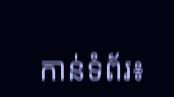កាន់ទំព័រ៖